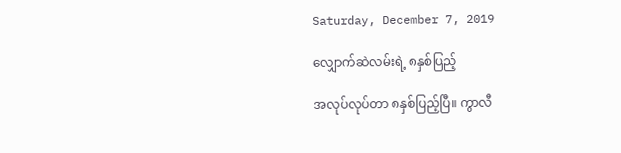Saturday, December 7, 2019

လျှောက်ဆဲလမ်းရဲ့ ၈နှစ်ပြည့်

အလုပ်လုပ်တာ ၈နှစ်ပြည့်ပြီ။ ကွာလီ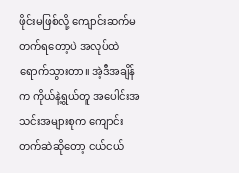ဖိုင်းမဖြစ်လို့ ကျောင်းဆက်မတက်ရတော့ပဲ အလုပ်ထဲရောက်သွားတာ။ အဲ့ဒီအချိန်က ကိုယ်နဲ့ရွယ်တူ အပေါင်းအသင်းအများစုက ကျောင်းတက်ဆဲဆိုတော့ ငယ်ငယ်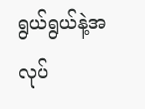ရွယ်ရွယ်နဲ့အလုပ်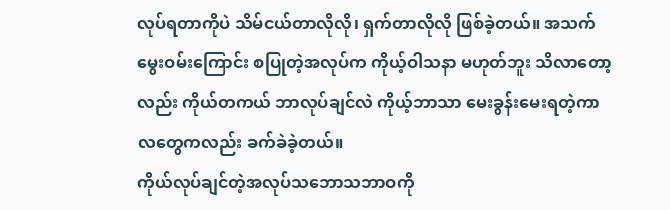လုပ်ရတာကိုပဲ သိမ်ငယ်တာလိုလို၊ ရှက်တာလိုလို ဖြစ်ခဲ့တယ်။ အသက်မွေးဝမ်းကြောင်း စပြုတဲ့အလုပ်က ကိုယ့်ဝါသနာ မဟုတ်ဘူး သိလာတော့လည်း ကိုယ်တကယ် ဘာလုပ်ချင်လဲ ကိုယ့်ဘာသာ မေးခွန်းမေးရတဲ့ကာလတွေကလည်း ခက်ခဲခဲ့တယ်။
ကိုယ်လုပ်ချင်တဲ့အလုပ်သဘောသဘာဝကို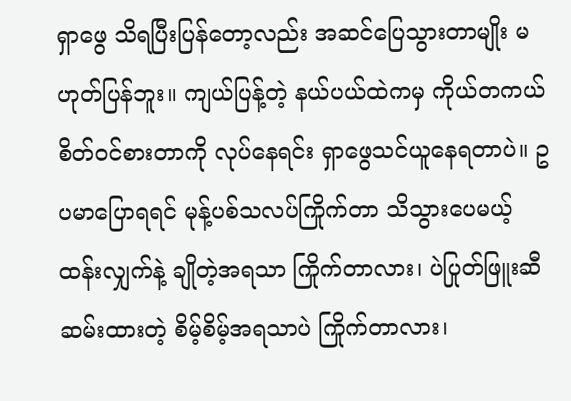ရှာဖွေ သိရပြီးပြန်တော့လည်း အဆင်ပြေသွားတာမျိုး မဟုတ်ပြန်ဘူး။ ကျယ်ပြန့်တဲ့ နယ်ပယ်ထဲကမှ ကိုယ်တကယ် စိတ်ဝင်စားတာကို လုပ်နေရင်း ရှာဖွေသင်ယူနေရတာပဲ။ ဥပမာပြောရရင် မုန့်ပစ်သလပ်ကြိုက်တာ သိသွားပေမယ့် ထန်းလျှက်နဲ့ ချိုတဲ့အရသာ ကြိုက်တာလား၊ ပဲပြုတ်ဖြူးဆီဆမ်းထားတဲ့ စိမ့်စိမ့်အရသာပဲ ကြိုက်တာလား၊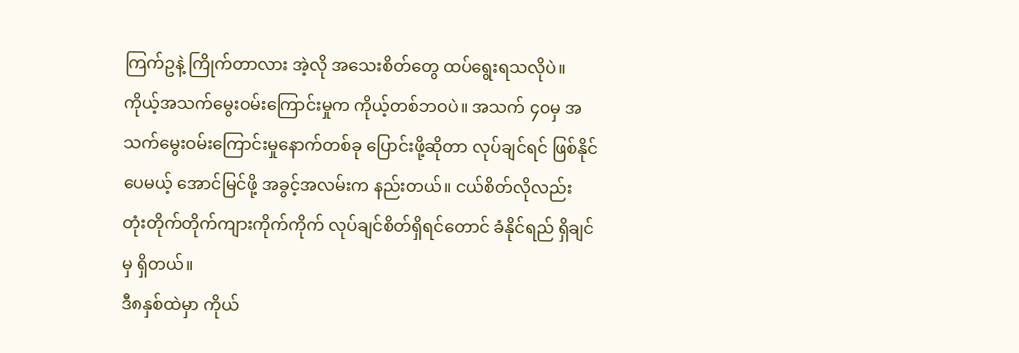ကြက်ဥနဲ့ ကြိုက်တာလား အဲ့လို အသေးစိတ်တွေ ထပ်ရွေးရသလိုပဲ။ ကိုယ့်အသက်မွေးဝမ်းကြောင်းမှုက ကိုယ့်တစ်ဘဝပဲ။ အသက် ၄၀မှ အသက်မွေးဝမ်းကြောင်းမှုနောက်တစ်ခု ပြောင်းဖို့ဆိုတာ လုပ်ချင်ရင် ဖြစ်နိုင်ပေမယ့် အောင်မြင်ဖို့ အခွင့်အလမ်းက နည်းတယ်။ ငယ်စိတ်လိုလည်း တုံးတိုက်တိုက်ကျားကိုက်ကိုက် လုပ်ချင်စိတ်ရှိရင်တောင် ခံနိုင်ရည် ရှိချင်မှ ရှိတယ်။
ဒီ၈နှစ်ထဲမှာ ကိုယ်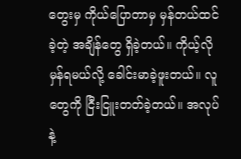တွေးမှ ကိုယ်ပြောတာမှ မှန်တယ်ထင်ခဲ့တဲ့ အချိန်တွေ ရှိခဲ့တယ်။ ကိုယ့်လို မှန်ရမယ်လို့ ခေါင်းမာခဲ့ဖူးတယ်။ လူတွေကို ငြီးငြူးတတ်ခဲ့တယ်။ အလုပ်နဲ့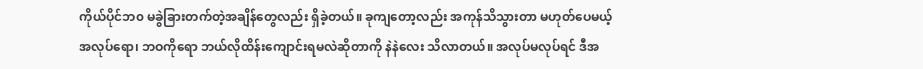ကိုယ်ပိုင်ဘ၀ မခွဲခြားတက်တဲ့အချိန်တွေလည်း ရှိခဲ့တယ်။ ခုကျတော့လည်း အကုန်သိသွားတာ မဟုတ်ပေမယ့် အလုပ်ရော၊ ဘဝကိုရော ဘယ်လိုထိန်းကျောင်းရမလဲဆိုတာကို နဲနဲလေး သိလာတယ်။ အလုပ်မလုပ်ရင် ဒီအ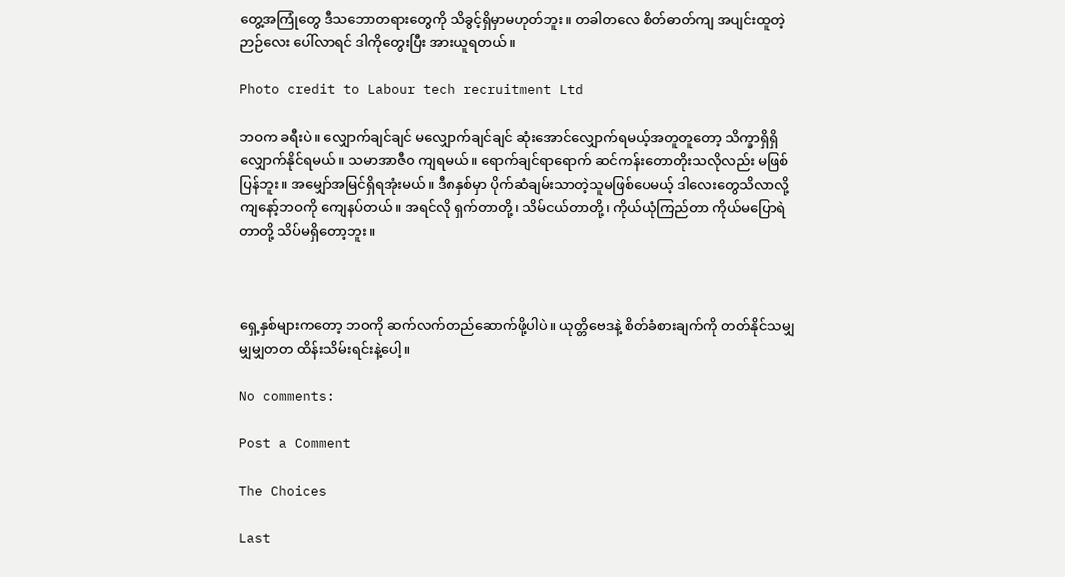တွေ့အကြုံတွေ ဒီသဘောတရားတွေကို သိခွင့်ရှိမှာမဟုတ်ဘူး။ တခါတလေ စိတ်ဓာတ်ကျ အပျင်းထူတဲ့ဉာဉ်လေး ပေါ်လာရင် ဒါကိုတွေးပြီး အားယူရတယ်။

Photo credit to Labour tech recruitment Ltd

ဘဝက ခရီးပဲ။ လျှောက်ချင်ချင် မလျှောက်ချင်ချင် ဆုံးအောင်လျှောက်ရမယ့်အတူတူတော့ သိက္ခာရှိရှိလျှောက်နိုင်ရမယ်။ သမာအာဇီ၀ ကျရမယ်။ ရောက်ချင်ရာရောက် ဆင်ကန်းတောတိုးသလိုလည်း မဖြစ်ပြန်ဘူး။ အမျှော်အမြင်ရှိရအုံးမယ်။ ဒီ၈နှစ်မှာ ပိုက်ဆံချမ်းသာတဲ့သူမဖြစ်ပေမယ့် ဒါလေးတွေသိလာလို့ ကျနော့်ဘဝကို ကျေနပ်တယ်။ အရင်လို ရှက်တာတို့၊ သိမ်ငယ်တာတို့၊ ကိုယ်ယုံကြည်တာ ကိုယ်မပြောရဲတာတို့ သိပ်မရှိတော့ဘူး။



ရှေ့နှစ်များကတော့ ဘဝကို ဆက်လက်တည်ဆောက်ဖို့ပါပဲ။ ယုတ္တိဗေဒနဲ့ စိတ်ခံစားချက်ကို တတ်နိုင်သမျှ မျှမျှတတ ထိန်းသိမ်းရင်းနဲ့ပေါ့။

No comments:

Post a Comment

The Choices

Last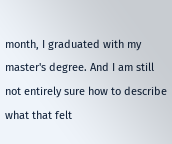month, I graduated with my master's degree. And I am still not entirely sure how to describe what that felt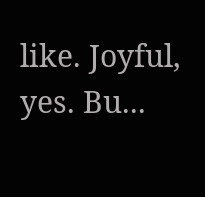like. Joyful, yes. Bu...